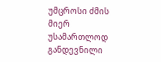უმცროსი ძმის მიერ უსამართლოდ განდევნილი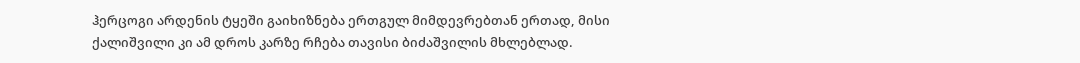ჰერცოგი არდენის ტყეში გაიხიზნება ერთგულ მიმდევრებთან ერთად, მისი ქალიშვილი კი ამ დროს კარზე რჩება თავისი ბიძაშვილის მხლებლად.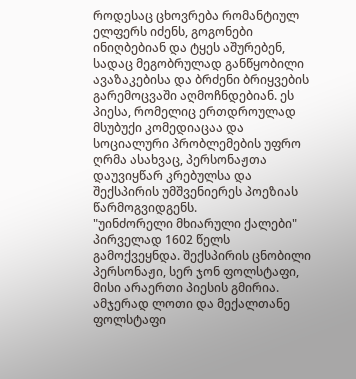როდესაც ცხოვრება რომანტიულ ელფერს იძენს, გოგონები ინიღბებიან და ტყეს აშურებენ, სადაც მეგობრულად განწყობილი ავაზაკებისა და ბრძენი ბრიყვების გარემოცვაში აღმოჩნდებიან. ეს პიესა, რომელიც ერთდროულად მსუბუქი კომედიაცაა და სოციალური პრობლემების უფრო ღრმა ასახვაც, პერსონაჟთა დაუვიყწარ კრებულსა და შექსპირის უმშვენიერეს პოეზიას წარმოგვიდგენს.
"უინძორელი მხიარული ქალები" პირველად 1602 წელს გამოქვეყნდა. შექსპირის ცნობილი პერსონაჟი, სერ ჯონ ფოლსტაფი, მისი არაერთი პიესის გმირია. ამჯერად ლოთი და მექალთანე ფოლსტაფი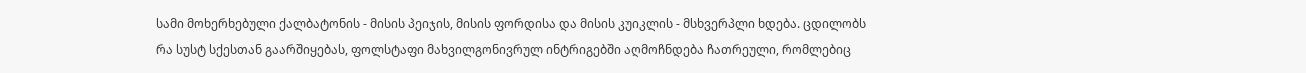სამი მოხერხებული ქალბატონის - მისის პეიჯის, მისის ფორდისა და მისის კუიკლის - მსხვერპლი ხდება. ცდილობს რა სუსტ სქესთან გაარშიყებას, ფოლსტაფი მახვილგონივრულ ინტრიგებში აღმოჩნდება ჩათრეული, რომლებიც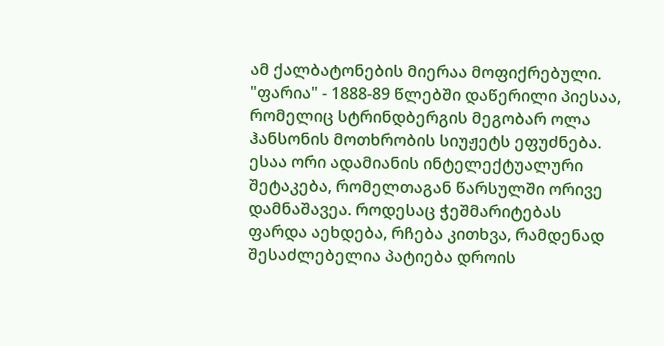ამ ქალბატონების მიერაა მოფიქრებული.
"ფარია" - 1888-89 წლებში დაწერილი პიესაა, რომელიც სტრინდბერგის მეგობარ ოლა ჰანსონის მოთხრობის სიუჟეტს ეფუძნება. ესაა ორი ადამიანის ინტელექტუალური შეტაკება, რომელთაგან წარსულში ორივე დამნაშავეა. როდესაც ჭეშმარიტებას ფარდა აეხდება, რჩება კითხვა, რამდენად შესაძლებელია პატიება დროის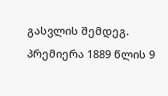გასვლის შემდეგ. პრემიერა 1889 წლის 9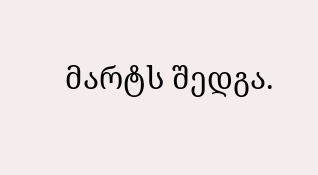მარტს შედგა.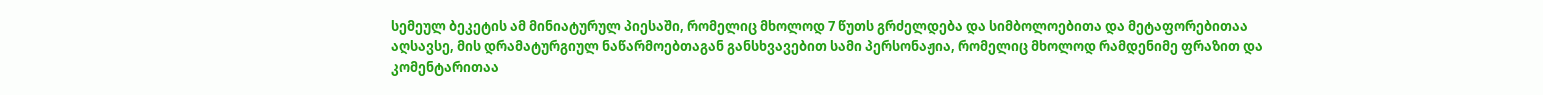სემეულ ბეკეტის ამ მინიატურულ პიესაში, რომელიც მხოლოდ 7 წუთს გრძელდება და სიმბოლოებითა და მეტაფორებითაა აღსავსე, მის დრამატურგიულ ნაწარმოებთაგან განსხვავებით სამი პერსონაჟია, რომელიც მხოლოდ რამდენიმე ფრაზით და კომენტარითაა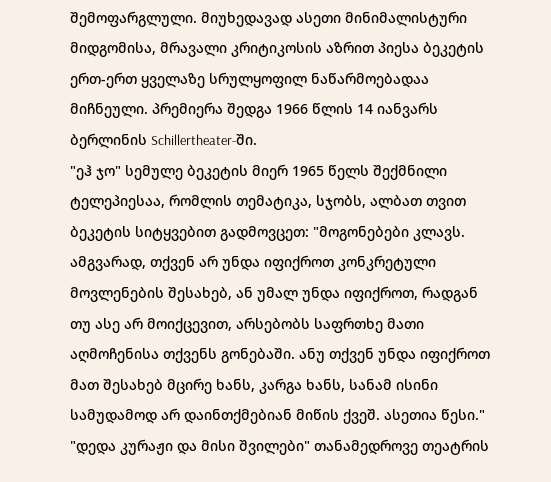შემოფარგლული. მიუხედავად ასეთი მინიმალისტური მიდგომისა, მრავალი კრიტიკოსის აზრით პიესა ბეკეტის ერთ-ერთ ყველაზე სრულყოფილ ნაწარმოებადაა მიჩნეული. პრემიერა შედგა 1966 წლის 14 იანვარს ბერლინის Schillertheater-ში.
"ეჰ ჯო" სემულე ბეკეტის მიერ 1965 წელს შექმნილი ტელეპიესაა, რომლის თემატიკა, სჯობს, ალბათ თვით ბეკეტის სიტყვებით გადმოვცეთ: "მოგონებები კლავს. ამგვარად, თქვენ არ უნდა იფიქროთ კონკრეტული მოვლენების შესახებ, ან უმალ უნდა იფიქროთ, რადგან თუ ასე არ მოიქცევით, არსებობს საფრთხე მათი აღმოჩენისა თქვენს გონებაში. ანუ თქვენ უნდა იფიქროთ მათ შესახებ მცირე ხანს, კარგა ხანს, სანამ ისინი სამუდამოდ არ დაინთქმებიან მიწის ქვეშ. ასეთია წესი."
"დედა კურაჟი და მისი შვილები" თანამედროვე თეატრის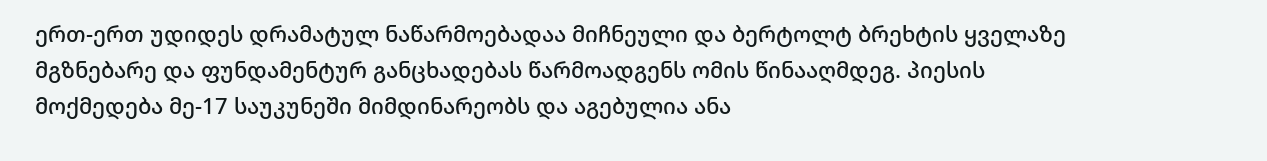ერთ-ერთ უდიდეს დრამატულ ნაწარმოებადაა მიჩნეული და ბერტოლტ ბრეხტის ყველაზე მგზნებარე და ფუნდამენტურ განცხადებას წარმოადგენს ომის წინააღმდეგ. პიესის მოქმედება მე-17 საუკუნეში მიმდინარეობს და აგებულია ანა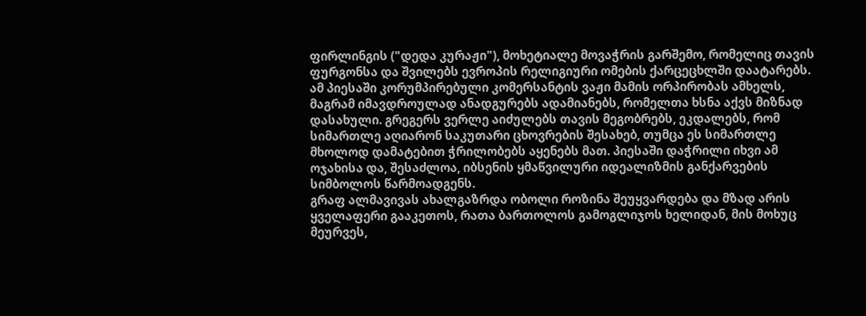ფირლინგის ("დედა კურაჟი"), მოხეტიალე მოვაჭრის გარშემო, რომელიც თავის ფურგონსა და შვილებს ევროპის რელიგიური ომების ქარცეცხლში დაატარებს.
ამ პიესაში კორუმპირებული კომერსანტის ვაჟი მამის ორპირობას ამხელს, მაგრამ იმავდროულად ანადგურებს ადამიანებს, რომელთა ხსნა აქვს მიზნად დასახული. გრეგერს ვერლე აიძულებს თავის მეგობრებს, ეკდალებს, რომ სიმართლე აღიარონ საკუთარი ცხოვრების შესახებ, თუმცა ეს სიმართლე მხოლოდ დამატებით ჭრილობებს აყენებს მათ. პიესაში დაჭრილი იხვი ამ ოჯახისა და, შესაძლოა, იბსენის ყმაწვილური იდეალიზმის განქარვების სიმბოლოს წარმოადგენს.
გრაფ ალმავივას ახალგაზრდა ობოლი როზინა შეუყვარდება და მზად არის ყველაფერი გააკეთოს, რათა ბართოლოს გამოგლიჯოს ხელიდან, მის მოხუც მეურვეს,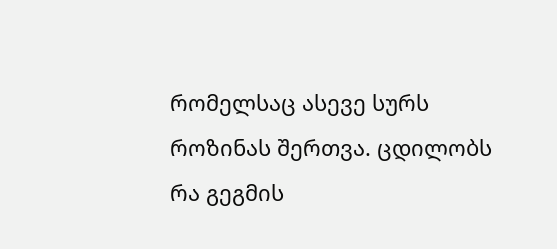რომელსაც ასევე სურს როზინას შერთვა. ცდილობს რა გეგმის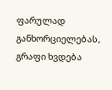ფარულად განხორციელებას, გრაფი ხვდება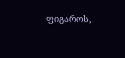ფიგაროს,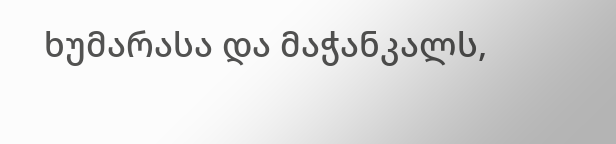ხუმარასა და მაჭანკალს,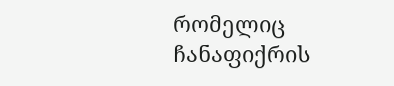რომელიც ჩანაფიქრის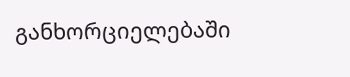განხორციელებაში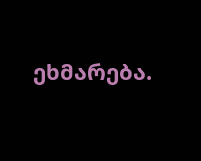ეხმარება.